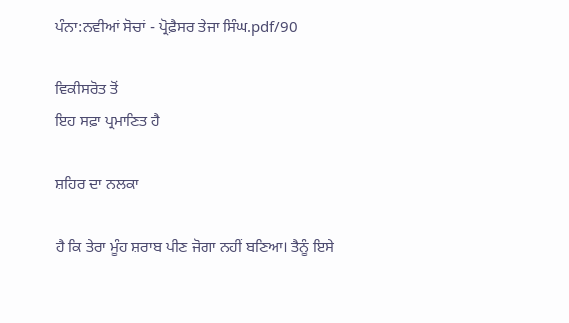ਪੰਨਾ:ਨਵੀਆਂ ਸੋਚਾਂ - ਪ੍ਰੋਫ਼ੈਸਰ ਤੇਜਾ ਸਿੰਘ.pdf/90

ਵਿਕੀਸਰੋਤ ਤੋਂ
ਇਹ ਸਫ਼ਾ ਪ੍ਰਮਾਣਿਤ ਹੈ

ਸ਼ਹਿਰ ਦਾ ਨਲਕਾ

ਹੈ ਕਿ ਤੇਰਾ ਮੂੰਹ ਸ਼ਰਾਬ ਪੀਣ ਜੋਗਾ ਨਹੀਂ ਬਣਿਆ। ਤੈਨੂੰ ਇਸੇ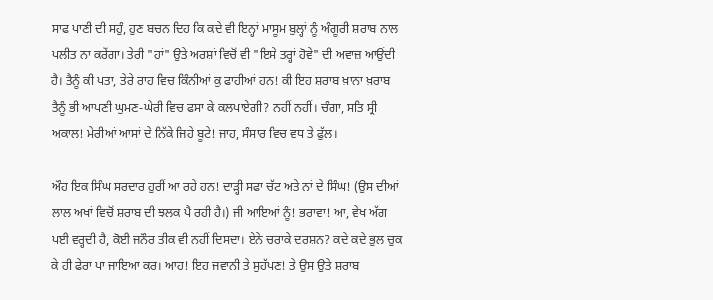ਸਾਫ ਪਾਣੀ ਦੀ ਸਹੁੰ, ਹੁਣ ਬਚਨ ਦਿਹ ਕਿ ਕਦੇ ਵੀ ਇਨ੍ਹਾਂ ਮਾਸੂਮ ਬੁਲ੍ਹਾਂ ਨੂੰ ਅੰਗੂਰੀ ਸ਼ਰਾਬ ਨਾਲ ਪਲੀਤ ਨਾ ਕਰੇਂਗਾ। ਤੇਰੀ "ਹਾਂ" ਉਤੇ ਅਰਸ਼ਾਂ ਵਿਚੋਂ ਵੀ "ਇਸੇ ਤਰ੍ਹਾਂ ਹੋਵੇ" ਦੀ ਅਵਾਜ਼ ਆਉਂਦੀ ਹੈ। ਤੈਨੂੰ ਕੀ ਪਤਾ, ਤੇਰੇ ਰਾਹ ਵਿਚ ਕਿੰਨੀਆਂ ਕੁ ਫਾਹੀਆਂ ਹਨ! ਕੀ ਇਹ ਸ਼ਰਾਬ ਖ਼ਾਨਾ ਖ਼ਰਾਬ ਤੈਨੂੰ ਭੀ ਆਪਣੀ ਘੁਮਣ-ਘੇਰੀ ਵਿਚ ਫਸਾ ਕੇ ਕਲਪਾਏਗੀ? ਨਹੀਂ ਨਹੀਂ। ਚੰਗਾ, ਸਤਿ ਸ੍ਰੀ ਅਕਾਲ! ਮੇਰੀਆਂ ਆਸਾਂ ਦੇ ਨਿੱਕੇ ਜਿਹੇ ਬੂਟੇ! ਜਾਹ, ਸੰਸਾਰ ਵਿਚ ਵਧ ਤੇ ਫੁੱਲ।

ਔਹ ਇਕ ਸਿੰਘ ਸਰਦਾਰ ਹੁਰੀਂ ਆ ਰਹੇ ਹਨ! ਦਾੜ੍ਹੀ ਸਫਾ ਚੱਟ ਅਤੇ ਨਾਂ ਦੇ ਸਿੰਘ! (ਉਸ ਦੀਆਂ ਲਾਲ ਅਖਾਂ ਵਿਚੋਂ ਸ਼ਰਾਬ ਦੀ ਝਲਕ ਪੈ ਰਹੀ ਹੈ।) ਜੀ ਆਇਆਂ ਨੂੰ! ਭਰਾਵਾ! ਆ, ਵੇਖ ਅੱਗ ਪਈ ਵਰ੍ਹਦੀ ਹੈ, ਕੋਈ ਜਨੌਰ ਤੀਕ ਵੀ ਨਹੀਂ ਦਿਸਦਾ। ਏਨੇ ਚਰਾਕੇ ਦਰਸ਼ਨ? ਕਦੇ ਕਦੇ ਭੁਲ ਚੁਕ ਕੇ ਹੀ ਫੇਰਾ ਪਾ ਜਾਇਆ ਕਰ। ਆਹ! ਇਹ ਜਵਾਨੀ ਤੇ ਸੁਹੱਪਣ! ਤੇ ਉਸ ਉਤੇ ਸ਼ਰਾਬ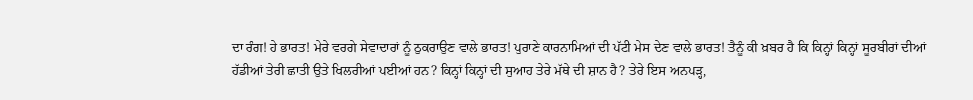ਦਾ ਰੰਗ! ਹੇ ਭਾਰਤ! ਮੇਰੇ ਵਰਗੇ ਸੇਵਾਦਾਰਾਂ ਨੂੰ ਠੁਕਰਾਉਣ ਵਾਲੇ ਭਾਰਤ! ਪੁਰਾਣੇ ਕਾਰਨਾਮਿਆਂ ਦੀ ਪੱਟੀ ਮੇਸ ਦੇਣ ਵਾਲੇ ਭਾਰਤ! ਤੈਨੂੰ ਕੀ ਖ਼ਬਰ ਹੈ ਕਿ ਕਿਨ੍ਹਾਂ ਕਿਨ੍ਹਾਂ ਸੂਰਬੀਰਾਂ ਦੀਆਂ ਹੱਡੀਆਂ ਤੇਰੀ ਛਾਤੀ ਉਤੇ ਖਿਲਰੀਆਂ ਪਈਆਂ ਹਨ? ਕਿਨ੍ਹਾਂ ਕਿਨ੍ਹਾਂ ਦੀ ਸੁਆਹ ਤੇਰੇ ਮੱਥੇ ਦੀ ਸ਼ਾਨ ਹੈ? ਤੇਰੇ ਇਸ ਅਨਪੜ੍ਹ,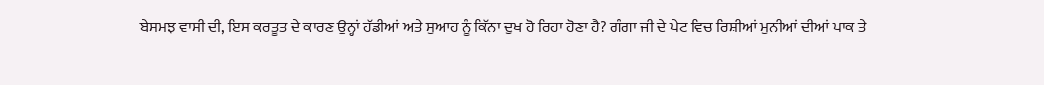ਬੇਸਮਝ ਵਾਸੀ ਦੀ, ਇਸ ਕਰਤੂਤ ਦੇ ਕਾਰਣ ਉਨ੍ਹਾਂ ਹੱਡੀਆਂ ਅਤੇ ਸੁਆਹ ਨੂੰ ਕਿੱਨਾ ਦੁਖ ਹੋ ਰਿਹਾ ਹੋਣਾ ਹੈ? ਗੰਗਾ ਜੀ ਦੇ ਪੇਟ ਵਿਚ ਰਿਸ਼ੀਆਂ ਮੁਨੀਆਂ ਦੀਆਂ ਪਾਕ ਤੇ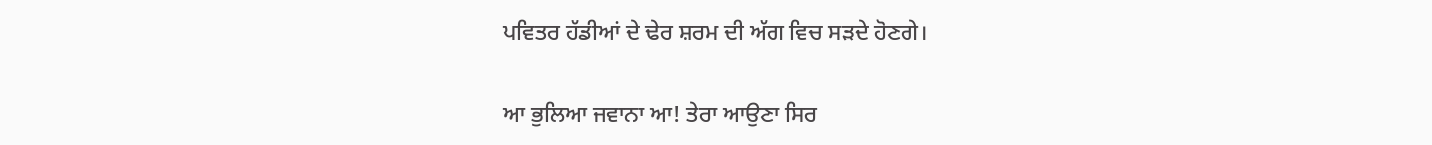ਪਵਿਤਰ ਹੱਡੀਆਂ ਦੇ ਢੇਰ ਸ਼ਰਮ ਦੀ ਅੱਗ ਵਿਚ ਸੜਦੇ ਹੋਣਗੇ।

ਆ ਭੁਲਿਆ ਜਵਾਨਾ ਆ! ਤੇਰਾ ਆਉਣਾ ਸਿਰ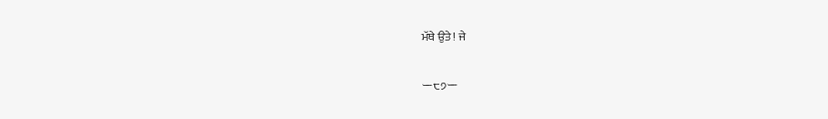ਮੱਥੇ ਉਤੇ! ਜੇ

ー੮੭ー